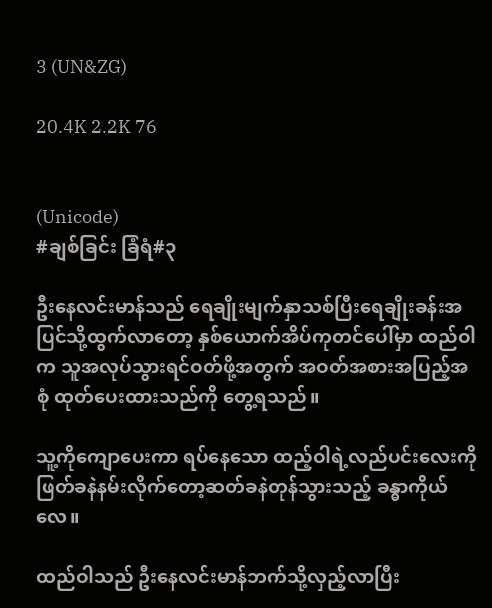3 (UN&ZG)

20.4K 2.2K 76


(Unicode)
#ချစ်ခြင်း ခြံရံ#၃

ဦးနေလင်းမာန်သည် ရေချိုးမျက်နှာသစ်ပြီးရေချိုးခန်းအပြင်သို့ထွက်လာတော့ နှစ်ယောက်အိပ်ကုတင်ပေါ်မှာ ထည်ဝါက သူအလုပ်သွားရင်ဝတ်ဖို့အတွက် အဝတ်အစားအပြည့်အစုံ ထုတ်ပေးထားသည်ကို တွေ့ရသည်။

သူ့ကိုကျောပေးကာ ရပ်နေသော ထည့်ဝါရဲ့လည်ပင်းလေးကို ဖြတ်ခနဲနမ်းလိုက်တော့ဆတ်ခနဲတုန်သွားသည့် ခန္ဓာကိုယ်လေ။

ထည်ဝါသည် ဦးနေလင်းမာန်ဘက်သို့လှည့်လာပြီး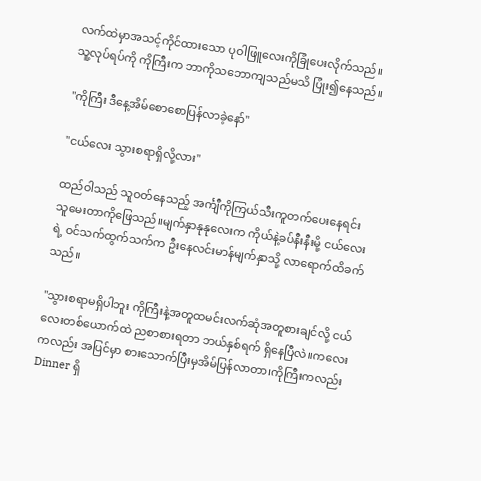လက်ထဲမှာအသင့်ကိုင်ထားသော ပုဝါဖြူလေးကိုခြုံပေးလိုက်သည်။သူ့လုပ်ရပ်ကို ကိုကြီးက ဘာကိုသဘောကျသည်မသိ ပြုံး၍နေသည်။

"ကိုကြီး ဒီနေ့အိမ်စောစောပြန်လာခဲ့နော်"

"ငယ်လေး သွားစရာရှိလို့လား"

ထည်ဝါသည် သူဝတ်နေသည့် အင်္ကျီကိုကြယ်သီးကူတက်ပေးနေရင်း သူမေးတာကိုဖြေသည်။မျက်နှာနုနုလေးက ကိုယ်နဲ့ခပ်နီးနီးမို့ ငယ်လေးရဲ့ ဝင်သက်ထွက်သက်က ဦးနေလင်းမာန်မျက်နှာသို့ လာရောက်ထိခက်သည်။

"သွားစရာမရှိပါဘူး ကိုကြီးနဲ့အတူထမင်းလက်ဆုံအတူစားချင်လို့ ငယ်လေးတစ်ယောက်ထဲ ညစာစားရတာ ဘယ်နှစ်ရက် ရှိနေပြီလဲ။ကလေးကလည်း အပြင်မှာ စားသောက်ပြီးမှအိမ်ပြန်လာတာ၊ကိုကြီးကလည်း Dinner ရှိ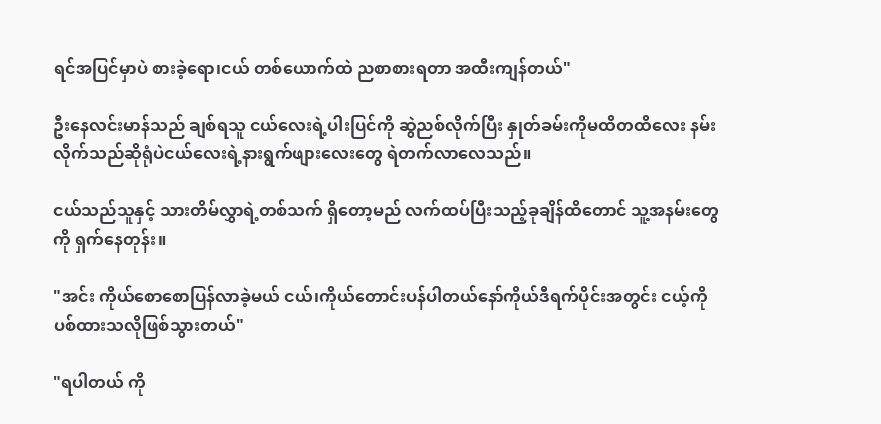ရင်အပြင်မှာပဲ စားခဲ့ရော၊ငယ် တစ်ယောက်ထဲ ညစာစားရတာ အထီးကျန်တယ်"

ဦးနေလင်းမာန်သည် ချစ်ရသူ ငယ်လေးရဲ့ပါးပြင်ကို ဆွဲညစ်လိုက်ပြီး နှုတ်ခမ်းကိုမထိတထိလေး နမ်းလိုက်သည်ဆိုရုံပဲငယ်လေးရဲ့နားရွက်ဖျားလေးတွေ ရဲတက်လာလေသည်။

ငယ်သည်သူနှင့် သားတိမ်လွှာရဲ့တစ်သက် ရှိတော့မည် လက်ထပ်ပြီးသည့်ခုချိန်ထိတောင် သူ့အနမ်းတွေကို ရှက်နေတုန်း။

"အင်း ကိုယ်စောစောပြန်လာခဲ့မယ် ငယ်၊ကိုယ်တောင်းပန်ပါတယ်နော်ကိုယ်ဒီရက်ပိုင်းအတွင်း ငယ့်ကိုပစ်ထားသလိုဖြစ်သွားတယ်"

"ရပါတယ် ကို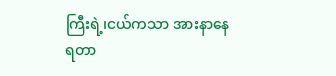ကြီးရဲ့၊ငယ်ကသာ အားနာနေရတာ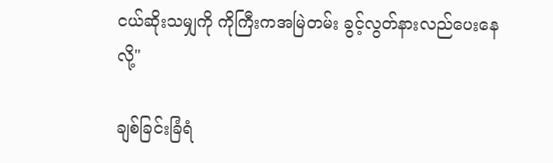ငယ်ဆိုးသမျှကို ကိုကြီးကအမြဲတမ်း ခွင့်လွတ်နားလည်ပေးနေလို့"

ချစ်ခြင်းခြံရံ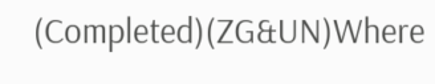(Completed)(ZG&UN)Where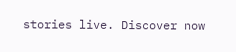stories live. Discover now